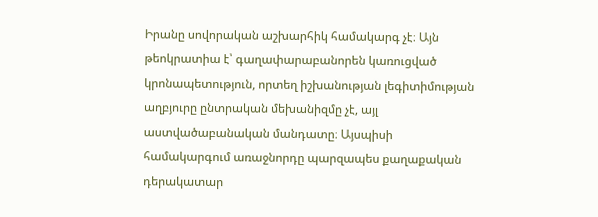Իրանը սովորական աշխարհիկ համակարգ չէ։ Այն թեոկրատիա է՝ գաղափարաբանորեն կառուցված կրոնապետություն, որտեղ իշխանության լեգիտիմության աղբյուրը ընտրական մեխանիզմը չէ, այլ աստվածաբանական մանդատը։ Այսպիսի համակարգում առաջնորդը պարզապես քաղաքական դերակատար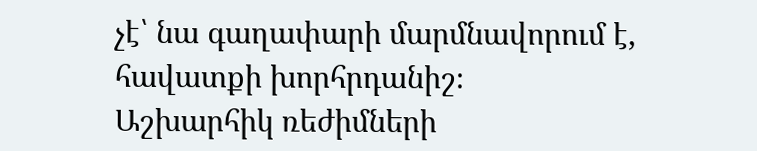չէ՝ նա գաղափարի մարմնավորում է, հավատքի խորհրդանիշ։
Աշխարհիկ ռեժիմների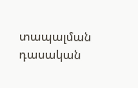տապալման դասական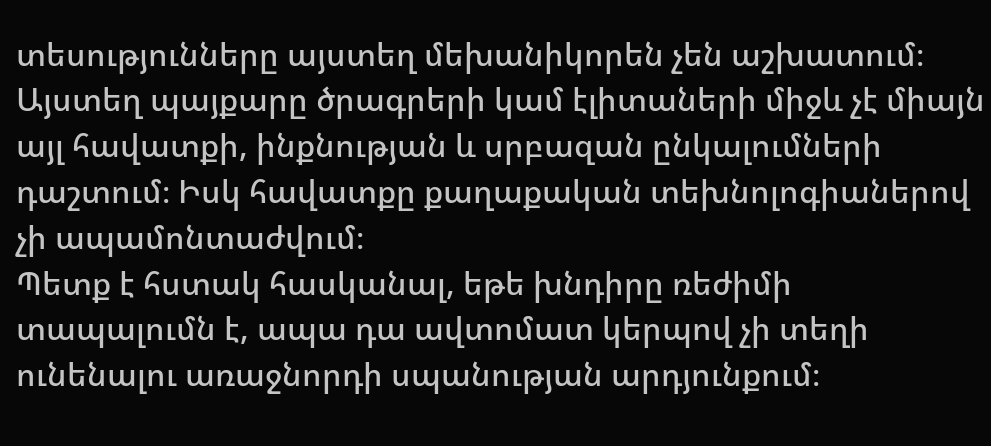տեսությունները այստեղ մեխանիկորեն չեն աշխատում։ Այստեղ պայքարը ծրագրերի կամ էլիտաների միջև չէ միայն այլ հավատքի, ինքնության և սրբազան ընկալումների դաշտում։ Իսկ հավատքը քաղաքական տեխնոլոգիաներով չի ապամոնտաժվում։
Պետք է հստակ հասկանալ, եթե խնդիրը ռեժիմի տապալումն է, ապա դա ավտոմատ կերպով չի տեղի ունենալու առաջնորդի սպանության արդյունքում։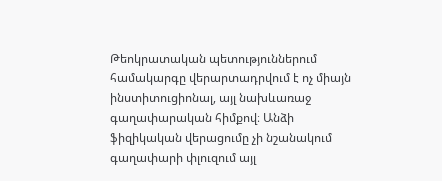Թեոկրատական պետություններում համակարգը վերարտադրվում է ոչ միայն ինստիտուցիոնալ, այլ նախևառաջ գաղափարական հիմքով։ Անձի ֆիզիկական վերացումը չի նշանակում գաղափարի փլուզում այլ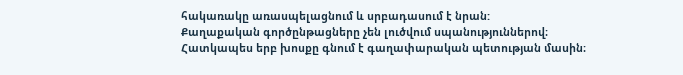հակառակը առասպելացնում և սրբադասում է նրան:
Քաղաքական գործընթացները չեն լուծվում սպանություններով։ Հատկապես երբ խոսքը գնում է գաղափարական պետության մասին։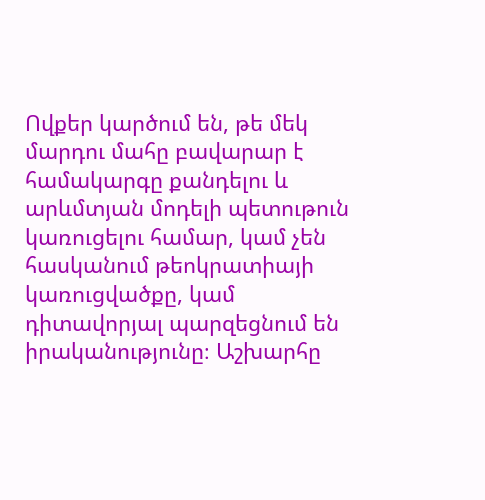Ովքեր կարծում են, թե մեկ մարդու մահը բավարար է համակարգը քանդելու և արևմտյան մոդելի պետութուն կառուցելու համար, կամ չեն հասկանում թեոկրատիայի կառուցվածքը, կամ դիտավորյալ պարզեցնում են իրականությունը։ Աշխարհը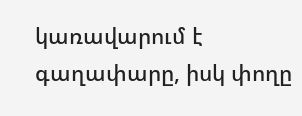կառավարում է գաղափարը, իսկ փողը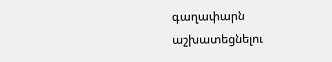գաղափարն աշխատեցնելու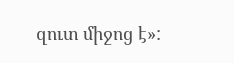զուտ միջոց է»: